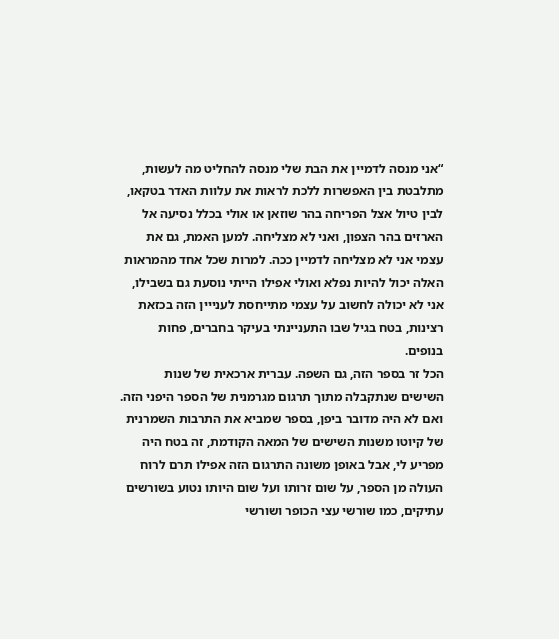“אני מנסה לדמיין את הבת שלי מנסה להחליט מה לעשות, מתלבטת בין האפשרות ללכת לראות את עלוות האדר בטקאו, לבין טיול אצל הפריחה בהר שוזאן או אולי בכלל נסיעה אל הארזים בהר הצפון, ואני לא מצליחה. למען האמת, גם את עצמי אני לא מצליחה לדמיין ככה. למרות שכל אחד מהמראות האלה יכול להיות נפלא ואולי אפילו הייתי נוסעת גם בשבילו, אני לא יכולה לחשוב על עצמי מתייחסת לענייין הזה בכזאת רצינות, בטח בגיל שבו התעניינתי בעיקר בחברים, פחות בנופים.
הכל זר בספר הזה, גם השפה. עברית ארכאית של שנות השישים שנתקבלה מתוך תרגום מגרמנית של הספר היפני הזה. ואם לא היה מדובר ביפן, בספר שמביא את התרבות השמרנית של קיוטו משנות השישים של המאה הקודמת, זה בטח היה מפריע לי, אבל באופן משונה התרגום הזה אפילו תרם לרוח העולה מן הספר, על שום זרותו ועל שום היותו נטוע בשורשים עתיקים, כמו שורשי עצי הכופר ושורשי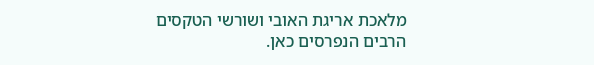מלאכת אריגת האובי ושורשי הטקסים הרבים הנפרסים כאן.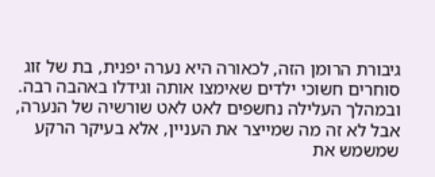גיבורת הרומן הזה, לכאורה היא נערה יפנית, בת של זוג סוחרים חשוכי ילדים שאימצו אותה וגידלו באהבה רבה. ובמהלך העלילה נחשפים לאט לאט שורשיה של הנערה, אבל לא זה מה שמייצר את העניין, אלא בעיקר הרקע שמשמש את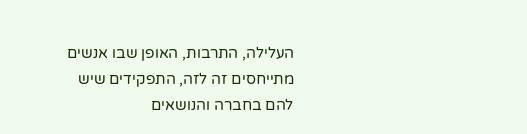העלילה, התרבות, האופן שבו אנשים מתייחסים זה לזה, התפקידים שיש להם בחברה והנושאים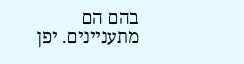בהם הם מתעניינים. יפן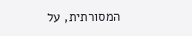המסורתית, על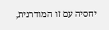יחסיה עם זו המודרנית,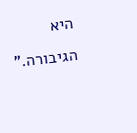היא הגיבורה.”